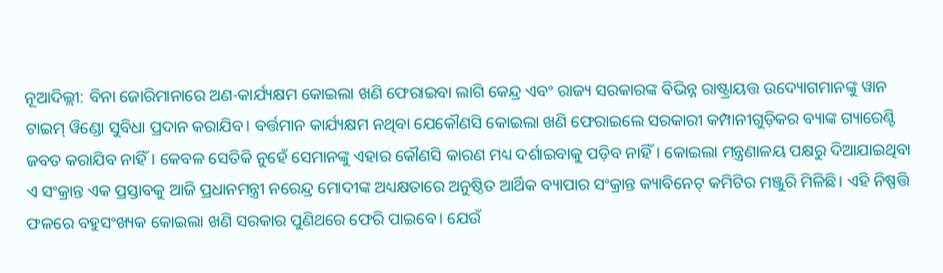ନୂଆଦିଲ୍ଲୀ: ବିନା ଜୋରିମାନାରେ ଅଣ-କାର୍ଯ୍ୟକ୍ଷମ କୋଇଲା ଖଣି ଫେରାଇବା ଲାଗି କେନ୍ଦ୍ର ଏବଂ ରାଜ୍ୟ ସରକାରଙ୍କ ବିଭିନ୍ନ ରାଷ୍ଟ୍ରାୟତ୍ତ ଉଦ୍ୟୋଗମାନଙ୍କୁ ୱାନ ଟାଇମ୍ ୱିଣ୍ଡୋ ସୁବିଧା ପ୍ରଦାନ କରାଯିବ। ବର୍ତ୍ତମାନ କାର୍ଯ୍ୟକ୍ଷମ ନଥିବା ଯେକୌଣସି କୋଇଲା ଖଣି ଫେରାଇଲେ ସରକାରୀ କମ୍ପାନୀଗୁଡ଼ିକର ବ୍ୟାଙ୍କ ଗ୍ୟାରେଣ୍ଟି ଜବତ କରାଯିବ ନାହିଁ। କେବଳ ସେତିକି ନୁହେଁ ସେମାନଙ୍କୁ ଏହାର କୌଣସି କାରଣ ମଧ୍ୟ ଦର୍ଶାଇବାକୁ ପଡ଼ିବ ନାହିଁ। କୋଇଲା ମନ୍ତ୍ରଣାଳୟ ପକ୍ଷରୁ ଦିଆଯାଇଥିବା ଏ ସଂକ୍ରାନ୍ତ ଏକ ପ୍ରସ୍ତାବକୁ ଆଜି ପ୍ରଧାନମନ୍ତ୍ରୀ ନରେନ୍ଦ୍ର ମୋଦୀଙ୍କ ଅଧ୍ୟକ୍ଷତାରେ ଅନୁଷ୍ଠିତ ଆର୍ଥିକ ବ୍ୟାପାର ସଂକ୍ରାନ୍ତ କ୍ୟାବିନେଟ୍ କମିଟିର ମଞ୍ଜୁରି ମିଳିଛି। ଏହି ନିଷ୍ପତ୍ତି ଫଳରେ ବହୁସଂଖ୍ୟକ କୋଇଲା ଖଣି ସରକାର ପୁଣିଥରେ ଫେରି ପାଇବେ। ଯେଉଁ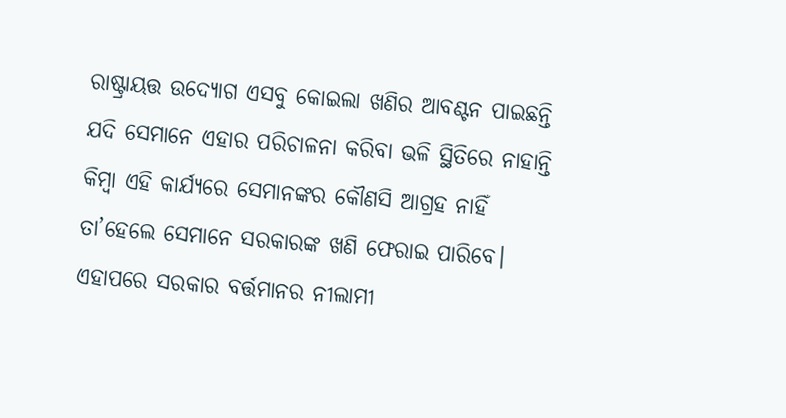ରାଷ୍ଟ୍ରାୟତ୍ତ ଉଦ୍ୟୋଗ ଏସବୁ କୋଇଲା ଖଣିର ଆବଣ୍ଟନ ପାଇଛନ୍ତି ଯଦି ସେମାନେ ଏହାର ପରିଚାଳନା କରିବା ଭଳି ସ୍ଥିତିରେ ନାହାନ୍ତି କିମ୍ବା ଏହି କାର୍ଯ୍ୟରେ ସେମାନଙ୍କର କୌଣସି ଆଗ୍ରହ ନାହିଁ ତା’ହେଲେ ସେମାନେ ସରକାରଙ୍କ ଖଣି ଫେରାଇ ପାରିବେ। ଏହାପରେ ସରକାର ବର୍ତ୍ତମାନର ନୀଲାମୀ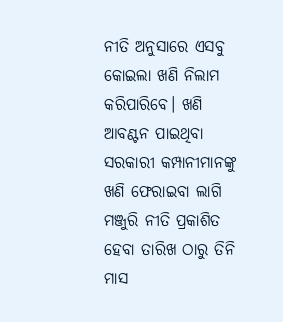ନୀତି ଅନୁସାରେ ଏସବୁ କୋଇଲା ଖଣି ନିଲାମ କରିପାରିବେ। ଖଣି ଆବଣ୍ଟନ ପାଇଥିବା ସରକାରୀ କମ୍ପାନୀମାନଙ୍କୁ ଖଣି ଫେରାଇବା ଲାଗି ମଞ୍ଜୁରି ନୀତି ପ୍ରକାଶିତ ହେବା ତାରିଖ ଠାରୁ ତିନି ମାସ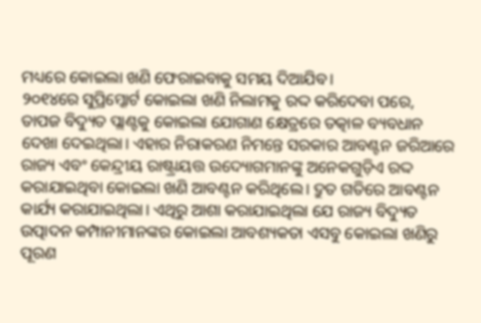ମଧ୍ୟରେ କୋଇଲା ଖଣି ଫେରାଇବାକୁ ସମୟ ଦିଆଯିବ।
୨୦୧୪ରେ ସୁପ୍ରିମ୍କୋର୍ଟ କୋଇଲା ଖଣି ନିଲାମକୁ ରଦ୍ଦ କରିଦେବା ପରେ, ତାପଜ ବିଦ୍ୟୁତ ପ୍ଲାଣ୍ଟକୁ କୋଇଲା ଯୋଗାଣ କ୍ଷେତ୍ରରେ ତତ୍କାଳ ବ୍ୟବଧାନ ଦେଖା ଦେଇଥିଲା। ଏହାର ନିରାକରଣ ନିମନ୍ତେ ସରକାର ଆବଣ୍ଟନ ଜରିଆରେ ରାଜ୍ୟ ଏବଂ କେନ୍ଦ୍ରୀୟ ରାଷ୍ଟ୍ରାୟତ୍ତ ଉଦ୍ୟୋଗମାନଙ୍କୁ ଅନେକଗୁଡ଼ିଏ ରଦ୍ଦ କରାଯାଇଥିବା କୋଇଲା ଖଣି ଆବଣ୍ଟନ କରିଥିଲେ। ଦ୍ରୁତ ଗତିରେ ଆବଣ୍ଟନ କାର୍ଯ୍ୟ କରାଯାଇଥିଲା। ଏଥିରୁ ଆଶା କରାଯାଇଥିଲା ଯେ ରାଜ୍ୟ ବିଦ୍ୟୁତ ଉତ୍ପାଦନ କମ୍ପାନୀମାନଙ୍କର କୋଇଲା ଆବଶ୍ୟକତା ଏସବୁ କୋଇଲା ଖଣିରୁ ପୂରଣ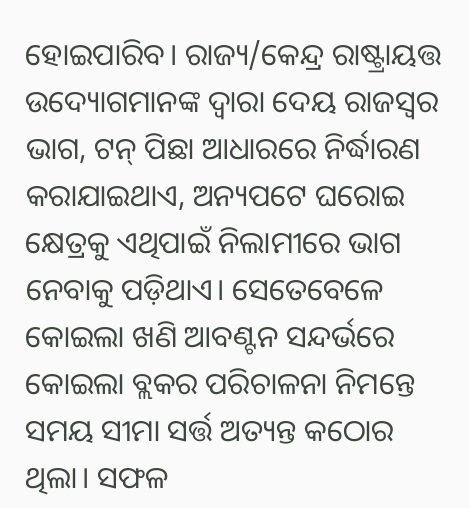ହୋଇପାରିବ। ରାଜ୍ୟ/କେନ୍ଦ୍ର ରାଷ୍ଟ୍ରାୟତ୍ତ ଉଦ୍ୟୋଗମାନଙ୍କ ଦ୍ବାରା ଦେୟ ରାଜସ୍ବର ଭାଗ, ଟନ୍ ପିଛା ଆଧାରରେ ନିର୍ଦ୍ଧାରଣ କରାଯାଇଥାଏ, ଅନ୍ୟପଟେ ଘରୋଇ କ୍ଷେତ୍ରକୁ ଏଥିପାଇଁ ନିଲାମୀରେ ଭାଗ ନେବାକୁ ପଡ଼ିଥାଏ। ସେତେବେଳେ କୋଇଲା ଖଣି ଆବଣ୍ଟନ ସନ୍ଦର୍ଭରେ କୋଇଲା ବ୍ଲକର ପରିଚାଳନା ନିମନ୍ତେ ସମୟ ସୀମା ସର୍ତ୍ତ ଅତ୍ୟନ୍ତ କଠୋର ଥିଲା। ସଫଳ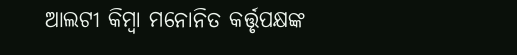ଆଲଟୀ କିମ୍ବା ମନୋନିତ କର୍ତ୍ତୃପକ୍ଷଙ୍କ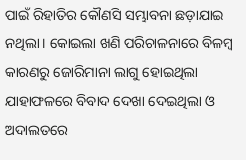ପାଇଁ ରିହାତିର କୌଣସି ସମ୍ଭାବନା ଛଡ଼ାଯାଇ ନଥିଲା। କୋଇଲା ଖଣି ପରିଚାଳନାରେ ବିଳମ୍ବ କାରଣରୁ ଜୋରିମାନା ଲାଗୁ ହୋଇଥିଲା ଯାହାଫଳରେ ବିବାଦ ଦେଖା ଦେଇଥିଲା ଓ ଅଦାଲତରେ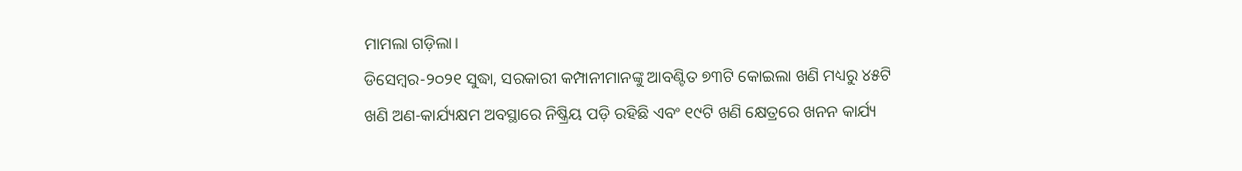ମାମଲା ଗଡ଼ିଲା।
ଡିସେମ୍ବର-୨୦୨୧ ସୁଦ୍ଧା, ସରକାରୀ କମ୍ପାନୀମାନଙ୍କୁ ଆବଣ୍ଟିତ ୭୩ଟି କୋଇଲା ଖଣି ମଧ୍ୟରୁ ୪୫ଟି ଖଣି ଅଣ-କାର୍ଯ୍ୟକ୍ଷମ ଅବସ୍ଥାରେ ନିଷ୍କ୍ରିୟ ପଡ଼ି ରହିଛି ଏବଂ ୧୯ଟି ଖଣି କ୍ଷେତ୍ରରେ ଖନନ କାର୍ଯ୍ୟ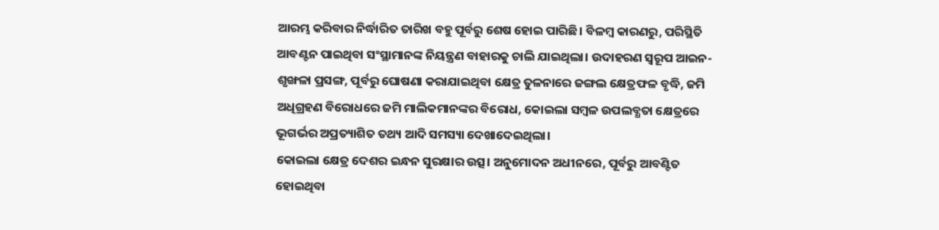ଆରମ୍ଭ କରିବାର ନିର୍ଦ୍ଧାରିତ ତାରିଖ ବହୁ ପୂର୍ବରୁ ଶେଷ ହୋଇ ପାରିଛି। ବିଳମ୍ବ କାରଣରୁ, ପରିସ୍ଥିତି ଆବଣ୍ଟନ ପାଇଥିବା ସଂସ୍ଥାମାନଙ୍କ ନିୟନ୍ତ୍ରଣ ବାହାରକୁ ଚାଲି ଯାଇଥିଲା। ଉଦାହରଣ ସ୍ବରୂପ ଆଇନ-ଶୃଙ୍ଖଳା ପ୍ରସଙ୍ଗ, ପୂର୍ବରୁ ଘୋଷଣା କରାଯାଇଥିବା କ୍ଷେତ୍ର ତୁଳନାରେ ଜଙ୍ଗଲ କ୍ଷେତ୍ରଫଳ ବୃଦ୍ଧି, ଜମି ଅଧିଗ୍ରହଣ ବିରୋଧରେ ଜମି ମାଲିକମାନଙ୍କର ବିରୋଧ, କୋଇଲା ସମ୍ବଳ ଉପଲବ୍ଧତା କ୍ଷେତ୍ରରେ ଭୂଗର୍ଭର ଅପ୍ରତ୍ୟାଶିତ ତଥ୍ୟ ଆଦି ସମସ୍ୟା ଦେଖାଦେଇଥିଲା।
କୋଇଲା କ୍ଷେତ୍ର ଦେଶର ଇନ୍ଧନ ସୁରକ୍ଷାର ଉତ୍ସ। ଅନୁମୋଦନ ଅଧୀନରେ, ପୂର୍ବରୁ ଆବଣ୍ଟିତ ହୋଇଥିବା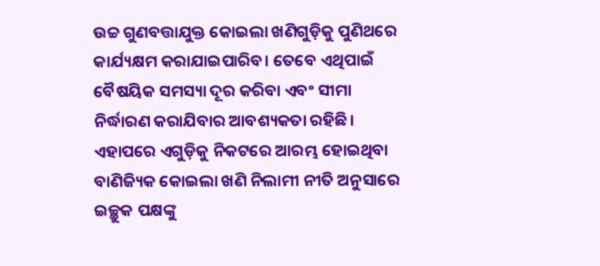ଉଚ୍ଚ ଗୁଣବତ୍ତାଯୁକ୍ତ କୋଇଲା ଖଣିଗୁଡ଼ିକୁ ପୁଣିଥରେ କାର୍ଯ୍ୟକ୍ଷମ କରାଯାଇପାରିବ। ତେବେ ଏଥିପାଇଁ ବୈଷୟିକ ସମସ୍ୟା ଦୂର କରିବା ଏବଂ ସୀମା ନିର୍ଦ୍ଧାରଣ କରାଯିବାର ଆବଶ୍ୟକତା ରହିଛି। ଏହାପରେ ଏଗୁଡ଼ିକୁ ନିକଟରେ ଆରମ୍ଭ ହୋଇଥିବା ବାଣିଜ୍ୟିକ କୋଇଲା ଖଣି ନିଲାମୀ ନୀତି ଅନୁସାରେ ଇଚ୍ଛୁକ ପକ୍ଷଙ୍କୁ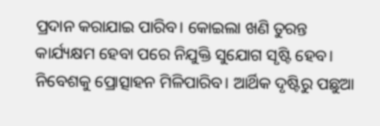ପ୍ରଦାନ କରାଯାଇ ପାରିବ। କୋଇଲା ଖଣି ତୁରନ୍ତ କାର୍ଯ୍ୟକ୍ଷମ ହେବା ପରେ ନିଯୁକ୍ତି ସୁଯୋଗ ସୃଷ୍ଟି ହେବ। ନିବେଶକୁ ପ୍ରୋତ୍ସାହନ ମିଳିପାରିବ। ଆର୍ଥିକ ଦୃଷ୍ଟିରୁ ପଛୁଆ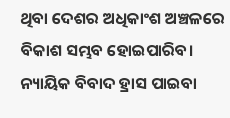ଥିବା ଦେଶର ଅଧିକାଂଶ ଅଞ୍ଚଳରେ ବିକାଶ ସମ୍ଭବ ହୋଇପାରିବ। ନ୍ୟାୟିକ ବିବାଦ ହ୍ରାସ ପାଇବା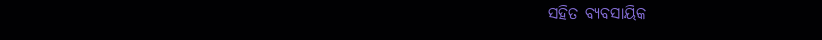ସହିତ ବ୍ୟବସାୟିକ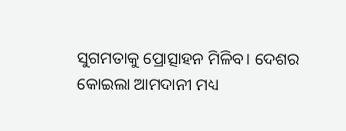ସୁଗମତାକୁ ପ୍ରୋତ୍ସାହନ ମିଳିବ। ଦେଶର କୋଇଲା ଆମଦାନୀ ମଧ୍ୟ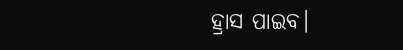ହ୍ରାସ ପାଇବ।